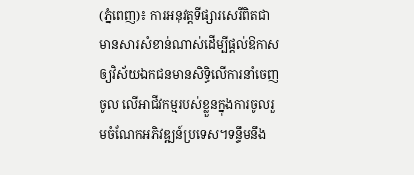(ភ្នំពេញ)៖ ការអនុវត្តទីផ្សារសេរីពិតជាមានសារសំខាន់ណាស់ដើម្បីផ្ដល់ឱកាសឲ្យវិស័យឯកជនមានសិទ្ធិលើការនាំចេញ ចូល លើអាជីវកម្មរបស់ខ្លួនក្នុងការចូលរួមចំណែកអភិវឌ្ឍន៍ប្រទេស។ទន្ទឹមនឹង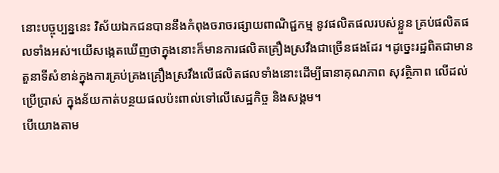នោះបច្ចុប្បន្ននេះ វិស័យឯកជនបាននឹងកំពុងចរាចរផ្សាយពាណិជ្ជកម្ម នូវផលិតផលរបស់ខ្លួន គ្រប់ផលិតផលទាំងអស់។យើសង្កេតឃើញថាក្នុងនោះក៏មានការផលិតគ្រឿងស្រវឹងជាច្រើនផងដែរ ។ដូច្នេះរដ្ឋពិតជាមានតួនាទីសំខាន់ក្នុងការគ្រប់គ្រងគ្រឿងស្រវឹងលើផលិតផលទាំងនោះដើម្បីធានាគុណភាព សុវត្ថិភាព លើដល់ប្រើប្រាស់ ក្នុងន័យកាត់បន្ថយផលប៉ះពាល់ទៅលើសេដ្ឋកិច្ច និងសង្គម។
បើយោងតាម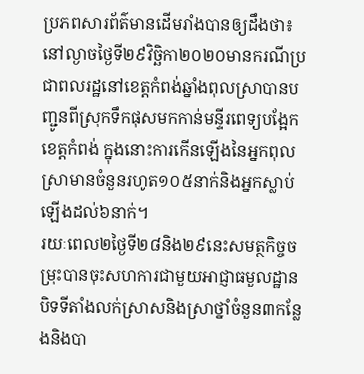ប្រភពសារព័ត៌មានដើមរាំងបានឲ្យដឹងថា៖នៅល្ងាចថ្ងៃទី២៩វិច្ឆិកា២០២០មានករណីប្រជាពលរដ្ឋនៅខេត្តកំពង់ឆ្នាំងពុលស្រាបានបញ្ជូនពីស្រុកទឹកផុសមកកាន់មន្ទីរពេទ្យបង្អែកខេត្តកំពង់ ក្នុងនោះការកើនឡើងនៃអ្នកពុលស្រាមានចំនួនរហូត១០៥នាក់និងអ្នកស្លាប់ឡើងដល់៦នាក់។
រយៈពេល២ថ្ងៃទី២៨និង២៩នេះសមត្ថកិច្ចចម្រុះបានចុះសហការជាមួយអាជ្ញាធមួលដ្ឋានបិទទីតាំងលក់ស្រាសនិងស្រាថ្នាំចំនួន៣កន្លែងនិងបា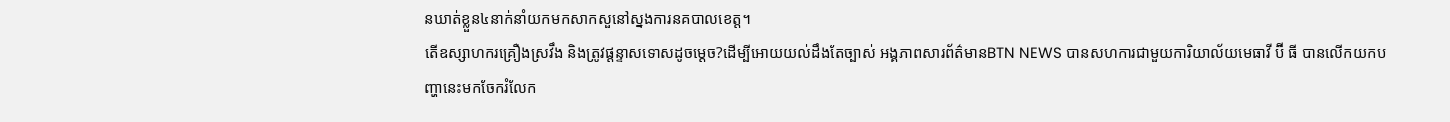នឃាត់ខ្លួន៤នាក់នាំយកមកសាកសួនៅស្នងការនគបាលខេត្ត។
តើឧស្សាហករគ្រឿងស្រវឹង និងត្រូវផ្ដន្ទាសទោសដូចម្ដេច?ដើម្បីអោយយល់ដឹងតែច្បាស់ អង្គភាពសារព័ត៌មានBTN NEWS បានសហការជាមួយការិយាល័យមេធាវី ប៊ី ធី បានលើកយកបញ្ហានេះមកចែករំលែក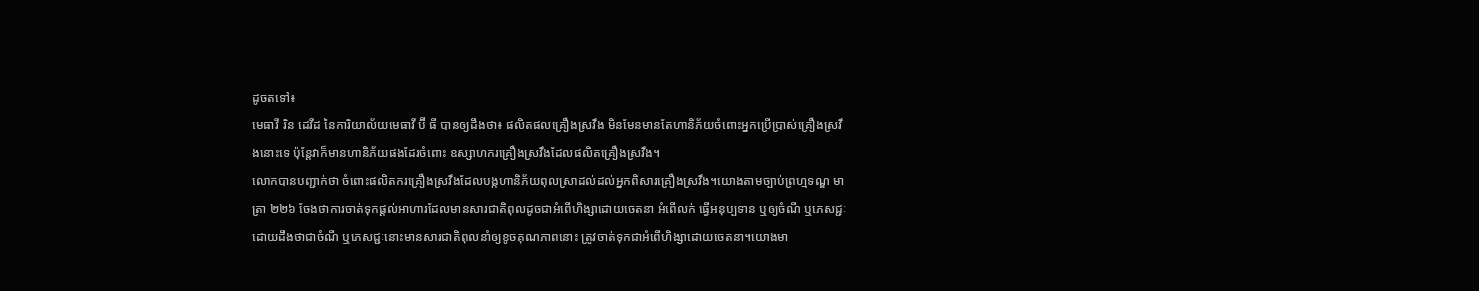ដូចតទៅ៖
មេធាវី រិន ដេវីដ នៃការិយាល័យមេធាវី ប៊ី ធី បានឲ្យដឹងថា៖ ផលិតផលគ្រឿងស្រវឹង មិនមែនមានតែហានិភ័យចំពោះអ្នកប្រើប្រាស់គ្រឿងស្រវឹងនោះទេ ប៉ុន្តែវាក៏មានហានិភ័យផងដែរចំពោះ ឧស្សាហករគ្រឿងស្រវឹងដែលផលិតគ្រឿងស្រវឹង។
លោកបានបញ្ជាក់ថា ចំពោះផលិតករគ្រឿងស្រវឹងដែលបង្កហានិភ័យពុលស្រាដល់ដល់អ្នកពិសារគ្រឿងស្រវឹង។យោងតាមច្បាប់ព្រហ្មទណ្ឌ មាត្រា ២២៦ ចែងថាការចាត់ទុកផ្ដល់អាហារដែលមានសារជាតិពុលដូចជាអំពើហិង្សាដោយចេតនា អំពើលក់ ធ្វើអនុប្បទាន ឬឲ្យចំណី ឬភេសជ្ជៈ ដោយដឹងថាជាចំណី ឬភេសជ្ជៈនោះមានសារជាតិពុលនាំឲ្យខូចគុណភាពនោះ ត្រូវចាត់ទុកជាអំពើហិង្សាដោយចេតនា។យោងមា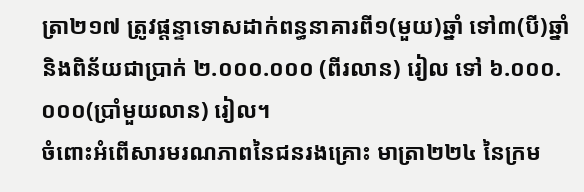ត្រា២១៧ ត្រូវផ្ដន្ទាទោសដាក់ពន្ធនាគារពី១(មួយ)ឆ្នាំ ទៅ៣(បី)ឆ្នាំនិងពិន័យជាប្រាក់ ២.០០០.០០០ (ពីរលាន) រៀល ទៅ ៦.០០០.០០០(ប្រាំមួយលាន) រៀល។
ចំពោះអំពើសារមរណភាពនៃជនរងគ្រោះ មាត្រា២២៤ នៃក្រម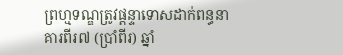ព្រហ្មទណ្ឌត្រូវផ្ដន្ទាទោសដាក់ពន្ធនាគារពីរ៧ (ប្រាំពីរ) ឆ្នាំ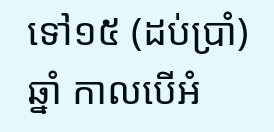ទៅ១៥ (ដប់ប្រាំ)ឆ្នាំ កាលបើអំ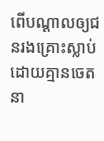ពើបណ្ដាលឲ្យជនរងគ្រោះស្លាប់ដោយគ្មានចេតនា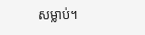សម្លាប់។